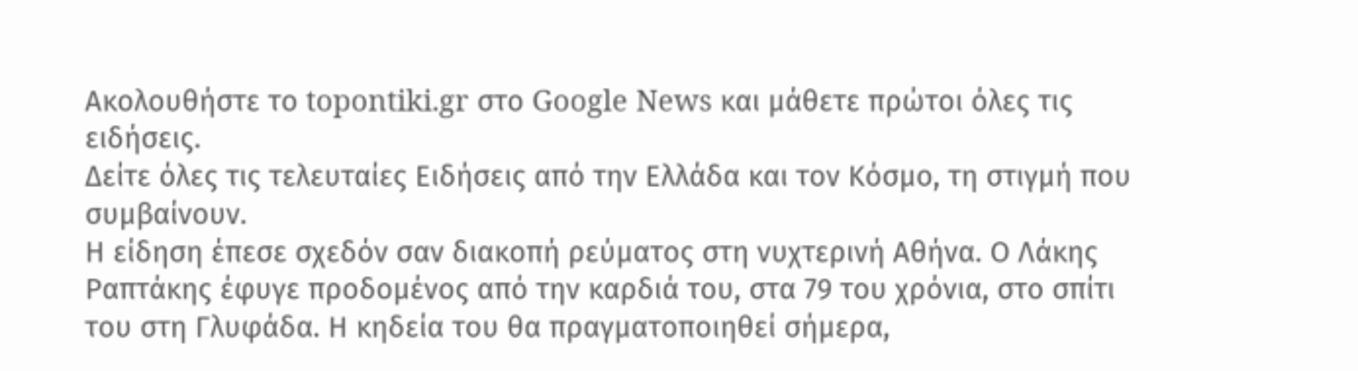Ακολουθήστε το topontiki.gr στο Google News και μάθετε πρώτοι όλες τις ειδήσεις.
Δείτε όλες τις τελευταίες Ειδήσεις από την Ελλάδα και τον Κόσμο, τη στιγμή που συμβαίνουν.
Η είδηση έπεσε σχεδόν σαν διακοπή ρεύματος στη νυχτερινή Αθήνα. Ο Λάκης Ραπτάκης έφυγε προδομένος από την καρδιά του, στα 79 του χρόνια, στο σπίτι του στη Γλυφάδα. Η κηδεία του θα πραγματοποιηθεί σήμερα,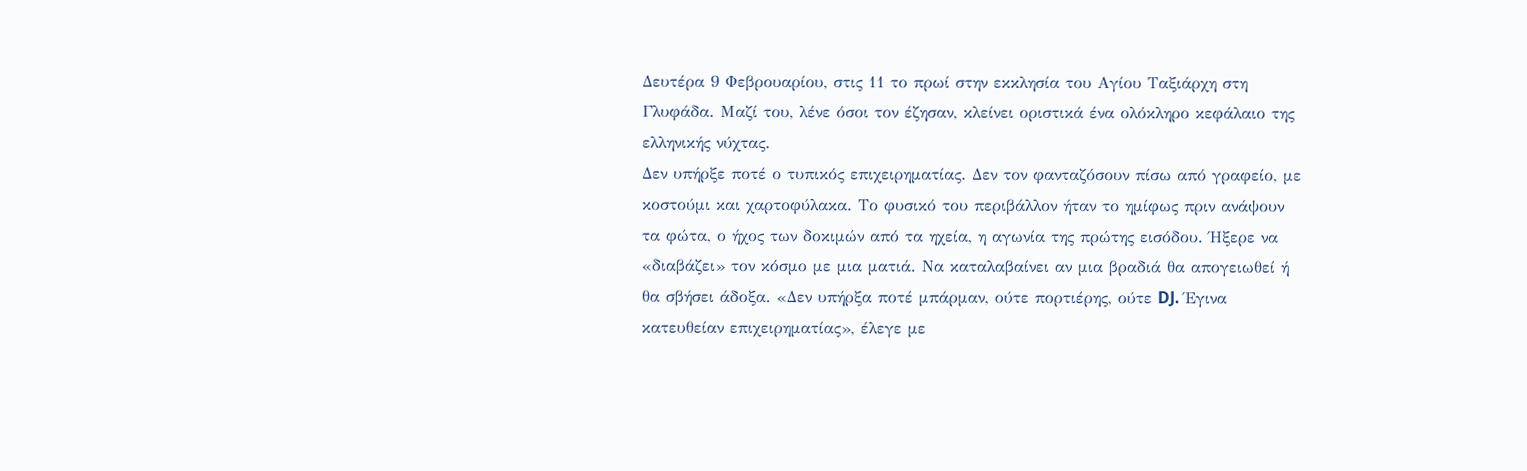Δευτέρα 9 Φεβρουαρίου, στις 11 το πρωί στην εκκλησία του Αγίου Ταξιάρχη στη Γλυφάδα. Μαζί του, λένε όσοι τον έζησαν, κλείνει οριστικά ένα ολόκληρο κεφάλαιο της ελληνικής νύχτας.
Δεν υπήρξε ποτέ ο τυπικός επιχειρηματίας. Δεν τον φανταζόσουν πίσω από γραφείο, με κοστούμι και χαρτοφύλακα. Το φυσικό του περιβάλλον ήταν το ημίφως πριν ανάψουν τα φώτα, ο ήχος των δοκιμών από τα ηχεία, η αγωνία της πρώτης εισόδου. Ήξερε να «διαβάζει» τον κόσμο με μια ματιά. Να καταλαβαίνει αν μια βραδιά θα απογειωθεί ή θα σβήσει άδοξα. «Δεν υπήρξα ποτέ μπάρμαν, ούτε πορτιέρης, ούτε DJ. Έγινα κατευθείαν επιχειρηματίας», έλεγε με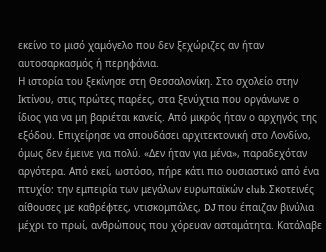εκείνο το μισό χαμόγελο που δεν ξεχώριζες αν ήταν αυτοσαρκασμός ή περηφάνια.
Η ιστορία του ξεκίνησε στη Θεσσαλονίκη. Στο σχολείο στην Ικτίνου, στις πρώτες παρέες, στα ξενύχτια που οργάνωνε ο ίδιος για να μη βαριέται κανείς. Από μικρός ήταν ο αρχηγός της εξόδου. Επιχείρησε να σπουδάσει αρχιτεκτονική στο Λονδίνο, όμως δεν έμεινε για πολύ. «Δεν ήταν για μένα», παραδεχόταν αργότερα. Από εκεί, ωστόσο, πήρε κάτι πιο ουσιαστικό από ένα πτυχίο: την εμπειρία των μεγάλων ευρωπαϊκών club. Σκοτεινές αίθουσες με καθρέφτες, ντισκομπάλες, DJ που έπαιζαν βινύλια μέχρι το πρωί, ανθρώπους που χόρευαν ασταμάτητα. Κατάλαβε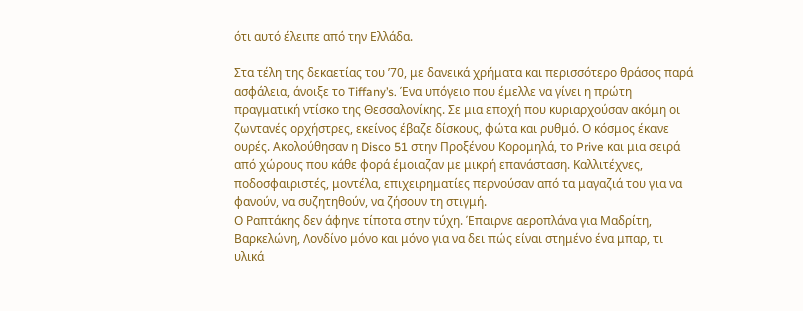ότι αυτό έλειπε από την Ελλάδα.

Στα τέλη της δεκαετίας του ’70, με δανεικά χρήματα και περισσότερο θράσος παρά ασφάλεια, άνοιξε το Tiffany’s. Ένα υπόγειο που έμελλε να γίνει η πρώτη πραγματική ντίσκο της Θεσσαλονίκης. Σε μια εποχή που κυριαρχούσαν ακόμη οι ζωντανές ορχήστρες, εκείνος έβαζε δίσκους, φώτα και ρυθμό. Ο κόσμος έκανε ουρές. Ακολούθησαν η Disco 51 στην Προξένου Κορομηλά, το Prive και μια σειρά από χώρους που κάθε φορά έμοιαζαν με μικρή επανάσταση. Καλλιτέχνες, ποδοσφαιριστές, μοντέλα, επιχειρηματίες περνούσαν από τα μαγαζιά του για να φανούν, να συζητηθούν, να ζήσουν τη στιγμή.
Ο Ραπτάκης δεν άφηνε τίποτα στην τύχη. Έπαιρνε αεροπλάνα για Μαδρίτη, Βαρκελώνη, Λονδίνο μόνο και μόνο για να δει πώς είναι στημένο ένα μπαρ, τι υλικά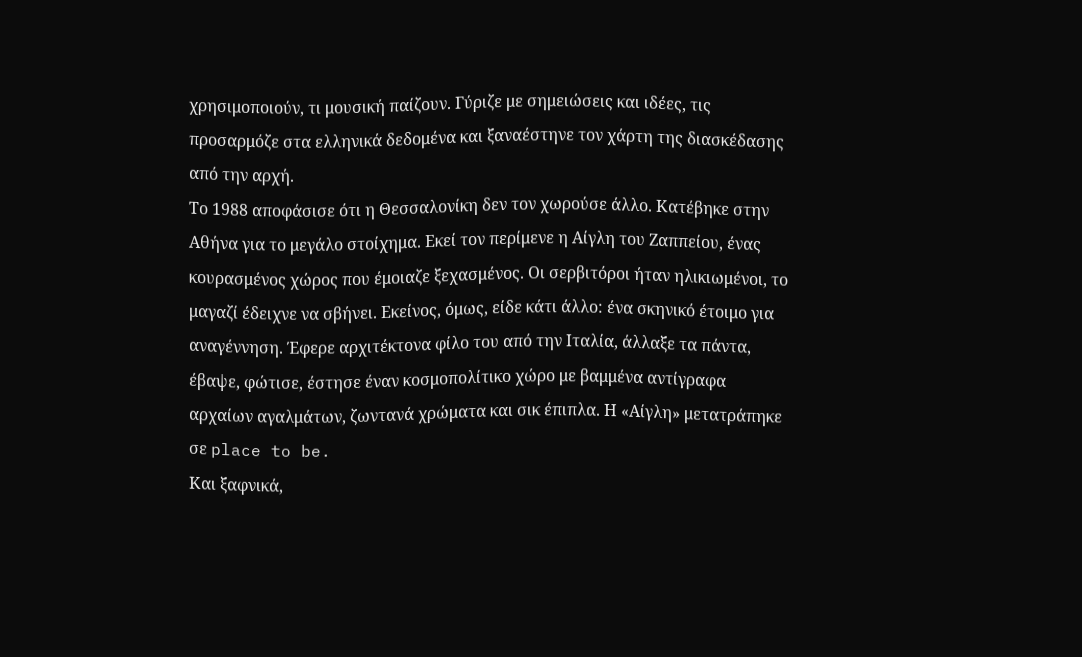χρησιμοποιούν, τι μουσική παίζουν. Γύριζε με σημειώσεις και ιδέες, τις προσαρμόζε στα ελληνικά δεδομένα και ξαναέστηνε τον χάρτη της διασκέδασης από την αρχή.
Το 1988 αποφάσισε ότι η Θεσσαλονίκη δεν τον χωρούσε άλλο. Κατέβηκε στην Αθήνα για το μεγάλο στοίχημα. Εκεί τον περίμενε η Αίγλη του Ζαππείου, ένας κουρασμένος χώρος που έμοιαζε ξεχασμένος. Οι σερβιτόροι ήταν ηλικιωμένοι, το μαγαζί έδειχνε να σβήνει. Εκείνος, όμως, είδε κάτι άλλο: ένα σκηνικό έτοιμο για αναγέννηση. Έφερε αρχιτέκτονα φίλο του από την Ιταλία, άλλαξε τα πάντα, έβαψε, φώτισε, έστησε έναν κοσμοπολίτικο χώρο με βαμμένα αντίγραφα αρχαίων αγαλμάτων, ζωντανά χρώματα και σικ έπιπλα. Η «Αίγλη» μετατράπηκε σε place to be.
Και ξαφνικά,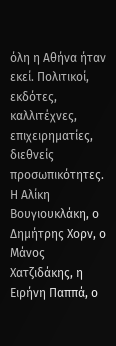όλη η Αθήνα ήταν εκεί. Πολιτικοί, εκδότες, καλλιτέχνες, επιχειρηματίες, διεθνείς προσωπικότητες. Η Αλίκη Βουγιουκλάκη, ο Δημήτρης Χορν, ο Μάνος Χατζιδάκης, η Ειρήνη Παππά, ο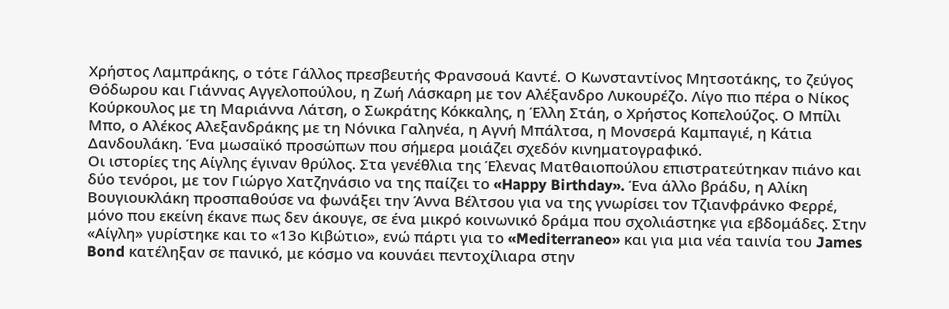Χρήστος Λαμπράκης, ο τότε Γάλλος πρεσβευτής Φρανσουά Καντέ. Ο Κωνσταντίνος Μητσοτάκης, το ζεύγος Θόδωρου και Γιάννας Αγγελοπούλου, η Ζωή Λάσκαρη με τον Αλέξανδρο Λυκουρέζο. Λίγο πιο πέρα ο Νίκος Κούρκουλος με τη Μαριάννα Λάτση, ο Σωκράτης Κόκκαλης, η Έλλη Στάη, ο Χρήστος Κοπελούζος. Ο Μπίλι Μπο, ο Αλέκος Αλεξανδράκης με τη Νόνικα Γαληνέα, η Αγνή Μπάλτσα, η Μονσερά Καμπαγιέ, η Κάτια Δανδουλάκη. Ένα μωσαϊκό προσώπων που σήμερα μοιάζει σχεδόν κινηματογραφικό.
Οι ιστορίες της Αίγλης έγιναν θρύλος. Στα γενέθλια της Έλενας Ματθαιοπούλου επιστρατεύτηκαν πιάνο και δύο τενόροι, με τον Γιώργο Χατζηνάσιο να της παίζει το «Happy Birthday». Ένα άλλο βράδυ, η Αλίκη Βουγιουκλάκη προσπαθούσε να φωνάξει την Άννα Βέλτσου για να της γνωρίσει τον Τζιανφράνκο Φερρέ, μόνο που εκείνη έκανε πως δεν άκουγε, σε ένα μικρό κοινωνικό δράμα που σχολιάστηκε για εβδομάδες. Στην «Αίγλη» γυρίστηκε και το «13ο Κιβώτιο», ενώ πάρτι για το «Mediterraneo» και για μια νέα ταινία του James Bond κατέληξαν σε πανικό, με κόσμο να κουνάει πεντοχίλιαρα στην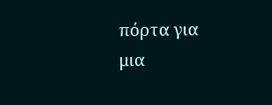πόρτα για μια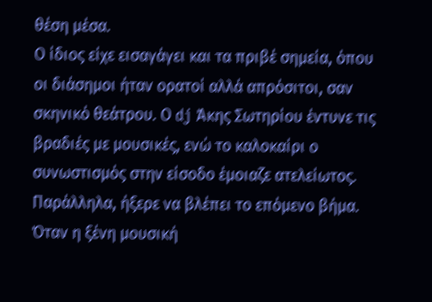θέση μέσα.
Ο ίδιος είχε εισαγάγει και τα πριβέ σημεία, όπου οι διάσημοι ήταν ορατοί αλλά απρόσιτοι, σαν σκηνικό θεάτρου. Ο dj Άκης Σωτηρίου έντυνε τις βραδιές με μουσικές, ενώ το καλοκαίρι ο συνωστισμός στην είσοδο έμοιαζε ατελείωτος.
Παράλληλα, ήξερε να βλέπει το επόμενο βήμα. Όταν η ξένη μουσική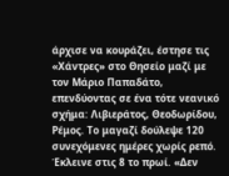άρχισε να κουράζει, έστησε τις «Χάντρες» στο Θησείο μαζί με τον Μάριο Παπαδάτο, επενδύοντας σε ένα τότε νεανικό σχήμα: Λιβιεράτος, Θεοδωρίδου, Ρέμος. Το μαγαζί δούλεψε 120 συνεχόμενες ημέρες χωρίς ρεπό. Έκλεινε στις 8 το πρωί. «Δεν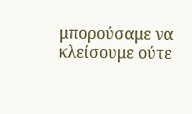μπορούσαμε να κλείσουμε ούτε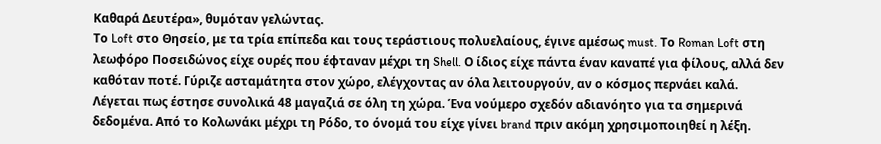Καθαρά Δευτέρα», θυμόταν γελώντας.
Το Loft στο Θησείο, με τα τρία επίπεδα και τους τεράστιους πολυελαίους, έγινε αμέσως must. Το Roman Loft στη λεωφόρο Ποσειδώνος είχε ουρές που έφταναν μέχρι τη Shell. Ο ίδιος είχε πάντα έναν καναπέ για φίλους, αλλά δεν καθόταν ποτέ. Γύριζε ασταμάτητα στον χώρο, ελέγχοντας αν όλα λειτουργούν, αν ο κόσμος περνάει καλά.
Λέγεται πως έστησε συνολικά 48 μαγαζιά σε όλη τη χώρα. Ένα νούμερο σχεδόν αδιανόητο για τα σημερινά δεδομένα. Από το Κολωνάκι μέχρι τη Ρόδο, το όνομά του είχε γίνει brand πριν ακόμη χρησιμοποιηθεί η λέξη.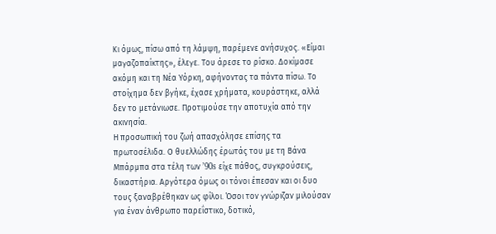Κι όμως, πίσω από τη λάμψη, παρέμενε ανήσυχος. «Είμαι μαγαζοπαίκτης», έλεγε. Του άρεσε το ρίσκο. Δοκίμασε ακόμη και τη Νέα Υόρκη, αφήνοντας τα πάντα πίσω. Το στοίχημα δεν βγήκε, έχασε χρήματα, κουράστηκε, αλλά δεν το μετάνιωσε. Προτιμούσε την αποτυχία από την ακινησία.
Η προσωπική του ζωή απασχόλησε επίσης τα πρωτοσέλιδα. Ο θυελλώδης έρωτάς του με τη Βάνα Μπάρμπα στα τέλη των ’90s είχε πάθος, συγκρούσεις, δικαστήρια. Αργότερα όμως οι τόνοι έπεσαν και οι δυο τους ξαναβρέθηκαν ως φίλοι. Όσοι τον γνώριζαν μιλούσαν για έναν άνθρωπο παρεΐστικο, δοτικό,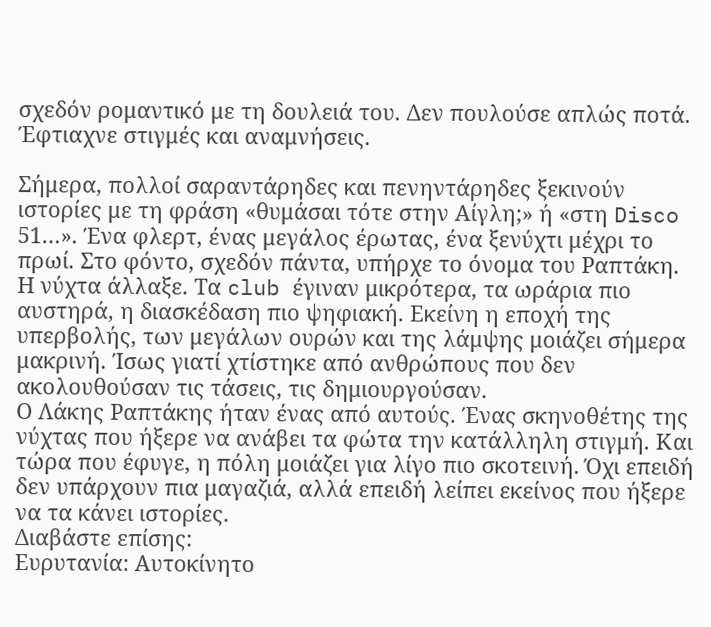σχεδόν ρομαντικό με τη δουλειά του. Δεν πουλούσε απλώς ποτά. Έφτιαχνε στιγμές και αναμνήσεις.

Σήμερα, πολλοί σαραντάρηδες και πενηντάρηδες ξεκινούν ιστορίες με τη φράση «θυμάσαι τότε στην Αίγλη;» ή «στη Disco 51…». Ένα φλερτ, ένας μεγάλος έρωτας, ένα ξενύχτι μέχρι το πρωί. Στο φόντο, σχεδόν πάντα, υπήρχε το όνομα του Ραπτάκη.
Η νύχτα άλλαξε. Τα club έγιναν μικρότερα, τα ωράρια πιο αυστηρά, η διασκέδαση πιο ψηφιακή. Εκείνη η εποχή της υπερβολής, των μεγάλων ουρών και της λάμψης μοιάζει σήμερα μακρινή. Ίσως γιατί χτίστηκε από ανθρώπους που δεν ακολουθούσαν τις τάσεις, τις δημιουργούσαν.
Ο Λάκης Ραπτάκης ήταν ένας από αυτούς. Ένας σκηνοθέτης της νύχτας που ήξερε να ανάβει τα φώτα την κατάλληλη στιγμή. Και τώρα που έφυγε, η πόλη μοιάζει για λίγο πιο σκοτεινή. Όχι επειδή δεν υπάρχουν πια μαγαζιά, αλλά επειδή λείπει εκείνος που ήξερε να τα κάνει ιστορίες.
Διαβάστε επίσης:
Ευρυτανία: Αυτοκίνητο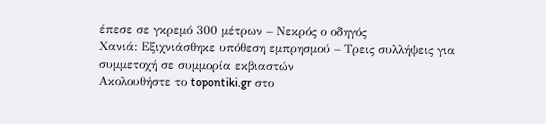έπεσε σε γκρεμό 300 μέτρων – Νεκρός ο οδηγός
Χανιά: Εξιχνιάσθηκε υπόθεση εμπρησμού – Τρεις συλλήψεις για συμμετοχή σε συμμορία εκβιαστών
Ακολουθήστε το topontiki.gr στο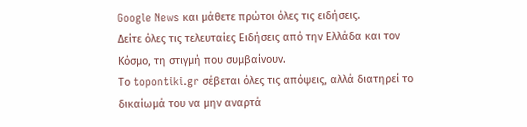Google News και μάθετε πρώτοι όλες τις ειδήσεις.
Δείτε όλες τις τελευταίες Ειδήσεις από την Ελλάδα και τον Κόσμο, τη στιγμή που συμβαίνουν.
Το topontiki.gr σέβεται όλες τις απόψεις, αλλά διατηρεί το δικαίωμά του να μην αναρτά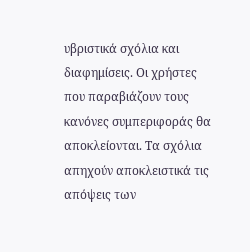υβριστικά σχόλια και διαφημίσεις. Οι χρήστες που παραβιάζουν τους κανόνες συμπεριφοράς θα αποκλείονται. Τα σχόλια απηχούν αποκλειστικά τις απόψεις των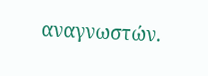αναγνωστών.